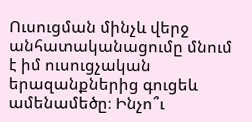Ուսուցման մինչև վերջ  անհատականացումը մնում է իմ ուսուցչական երազանքներից գուցեև ամենամեծը։ Ինչո՞ւ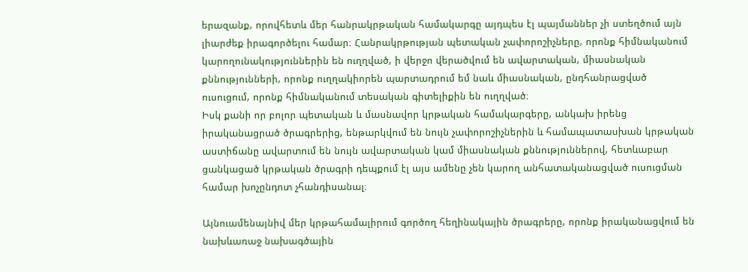երազանք, որովհետև մեր հանրակրթական համակարգը այդպես էլ պայմաններ չի ստեղծում այն լիարժեք իրագործելու համար։ Հանրակրթության պետական չափորոշիչները, որոնք հիմնականում կարողունակություններին են ուղղված, ի վերջո վերածվում են ավարտական, միասնական քննությունների, որոնք ուղղակիորեն պարտադրում եմ նաև միասնական, ընդհանրացված ուսուցում, որոնք հիմնականում տեսական գիտելիքին են ուղղված։
Իսկ քանի որ բոլոր պետական և մասնավոր կրթական համակարգերը, անկախ իրենց իրականացրած ծրագրերից, ենթարկվում են նույն չափորոշիչներին և համապատասխան կրթական աստիճանը ավարտում են նույն ավարտական կամ միասնական քննություններով, հետևաբար ցանկացած կրթական ծրագրի դեպքում էլ այս ամենը չեն կարող անհատականացված ուսուցման համար խոչընդոտ չհանդիսանալ։

Այնուամենայնիվ մեր կրթահամալիրում գործող հեղինակային ծրագրերը, որոնք իրականացվում են նախևառաջ նախագծային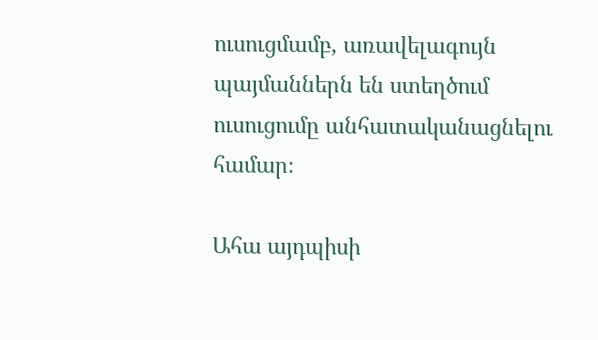ուսուցմամբ, առավելագույն պայմաններն են ստեղծում ուսուցումը անհատականացնելու համար։

Ահա այդպիսի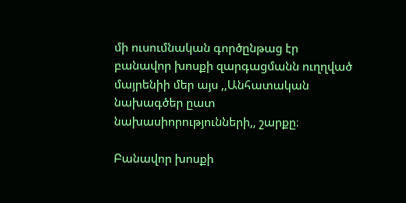մի ուսումնական գործընթաց էր բանավոր խոսքի զարգացմանն ուղղված մայրենիի մեր այս ,,Անհատական նախագծեր ըատ նախասիորությունների,, շարքը։

Բանավոր խոսքի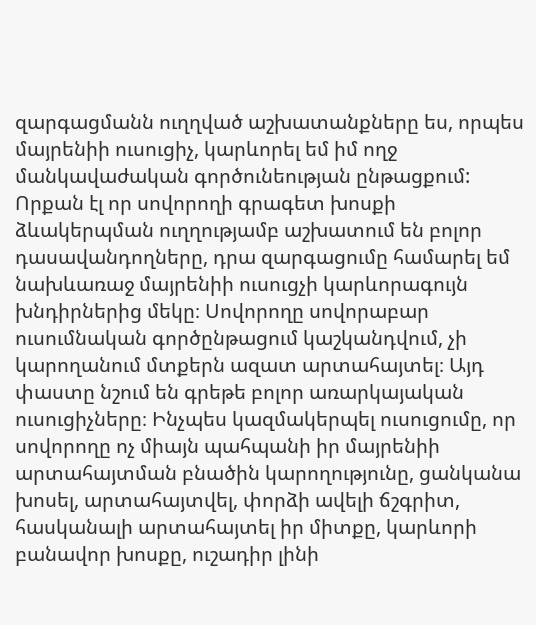զարգացմանն ուղղված աշխատանքները ես, որպես մայրենիի ուսուցիչ, կարևորել եմ իմ ողջ մանկավաժական գործունեության ընթացքում: Որքան էլ որ սովորողի գրագետ խոսքի ձևակերպման ուղղությամբ աշխատում են բոլոր դասավանդողները, դրա զարգացումը համարել եմ նախևառաջ մայրենիի ուսուցչի կարևորագույն խնդիրներից մեկը։ Սովորողը սովորաբար ուսումնական գործընթացում կաշկանդվում, չի կարողանում մտքերն ազատ արտահայտել։ Այդ փաստը նշում են գրեթե բոլոր առարկայական ուսուցիչները։ Ինչպես կազմակերպել ուսուցումը, որ սովորողը ոչ միայն պահպանի իր մայրենիի արտահայտման բնածին կարողությունը, ցանկանա խոսել, արտահայտվել, փորձի ավելի ճշգրիտ, հասկանալի արտահայտել իր միտքը, կարևորի բանավոր խոսքը, ուշադիր լինի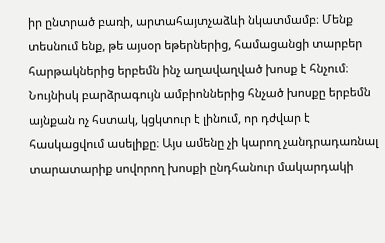իր ընտրած բառի, արտահայտչաձևի նկատմամբ։ Մենք տեսնում ենք, թե այսօր եթերներից, համացանցի տարբեր հարթակներից երբեմն ինչ աղավաղված խոսք է հնչում։ Նույնիսկ բարձրագույն ամբիոններից հնչած խոսքը երբեմն այնքան ոչ հստակ, կցկտուր է լինում, որ դժվար է հասկացվում ասելիքը։ Այս ամենը չի կարող չանդրադառնալ տարատարիք սովորող խոսքի ընդհանուր մակարդակի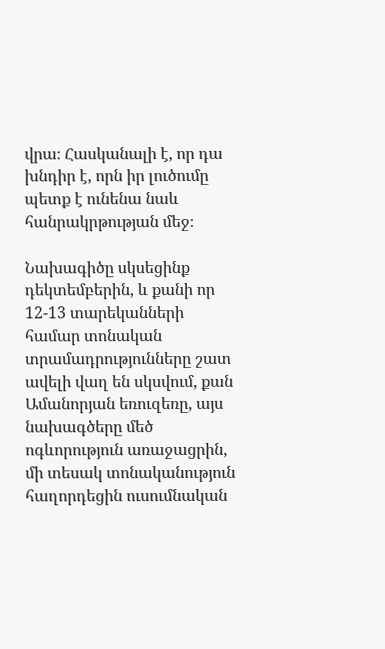վրա։ Հասկանալի է, որ դա խնդիր է, որն իր լուծումը  պետք է ունենա նաև հանրակրթության մեջ։

Նախագիծը սկսեցինք դեկտեմբերին, և քանի որ 12-13 տարեկանների համար տոնական տրամադրությունները շատ ավելի վաղ են սկսվում, քան Ամանորյան եռուզեռը, այս նախագծերը մեծ ոգևորություն առաջացրին, մի տեսակ տոնականություն հաղորդեցին ուսումնական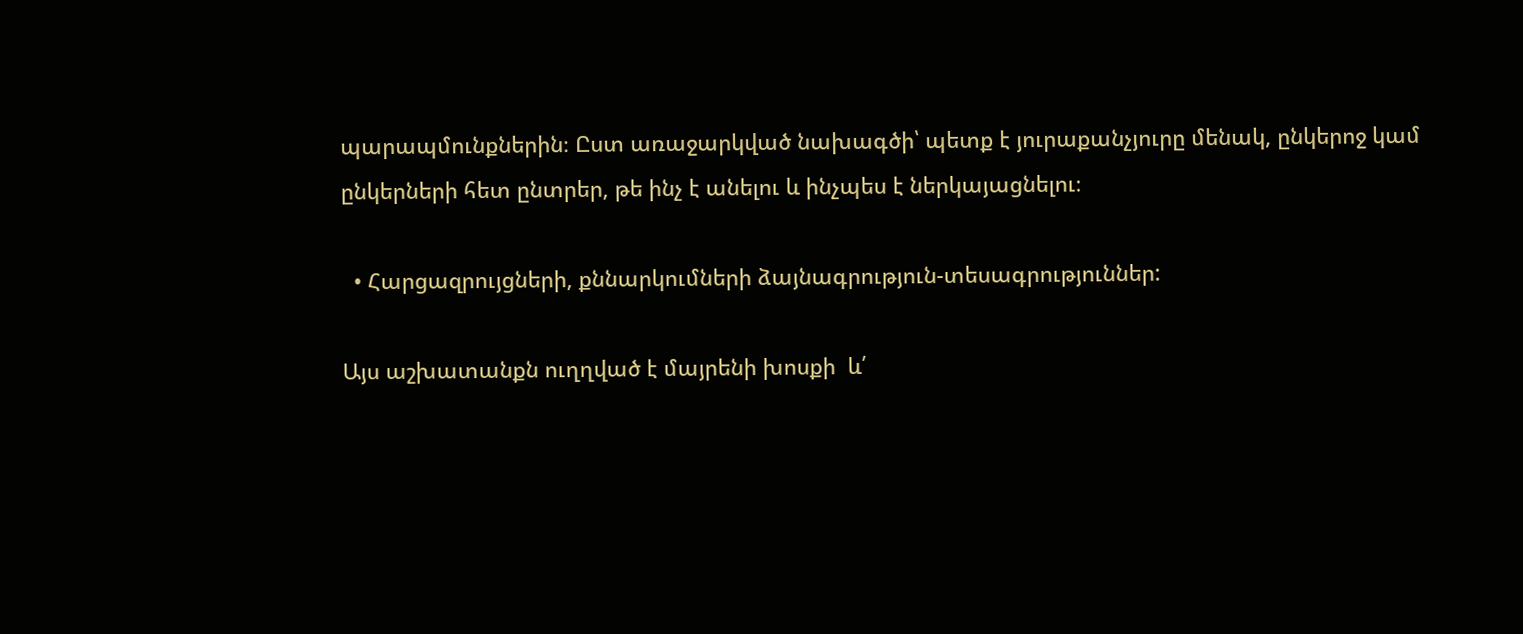պարապմունքներին։ Ըստ առաջարկված նախագծի՝ պետք է յուրաքանչյուրը մենակ, ընկերոջ կամ ընկերների հետ ընտրեր, թե ինչ է անելու և ինչպես է ներկայացնելու։

  • Հարցազրույցների, քննարկումների ձայնագրություն-տեսագրություններ:

Այս աշխատանքն ուղղված է մայրենի խոսքի  և՛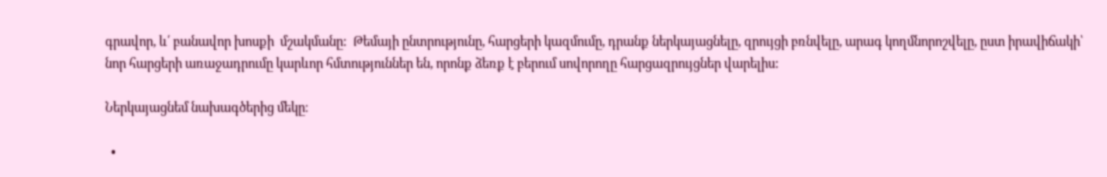գրավոր, և՛ բանավոր խոսքի  մշակմանը:  Թեմայի ընտրությունը, հարցերի կազմումը, դրանք ներկայացնելը, զրույցի բռնվելը, արագ կողմնորոշվելը, ըստ իրավիճակի՝ նոր հարցերի առաջադրումը կարևոր հմտություններ են, որոնք ձեռք է բերում սովորողը հարցազրույցներ վարելիս:

Ներկայացնեմ նախագծերից մեկը։

  •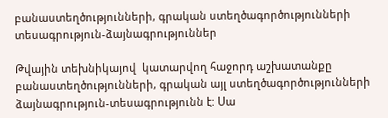բանաստեղծությունների, գրական ստեղծագործությունների տեսագրություն-ձայնագրություններ

Թվային տեխնիկայով  կատարվող հաջորդ աշխատանքը բանաստեղծությունների, գրական այլ ստեղծագործությունների ձայնագրություն-տեսագրությունն է: Սա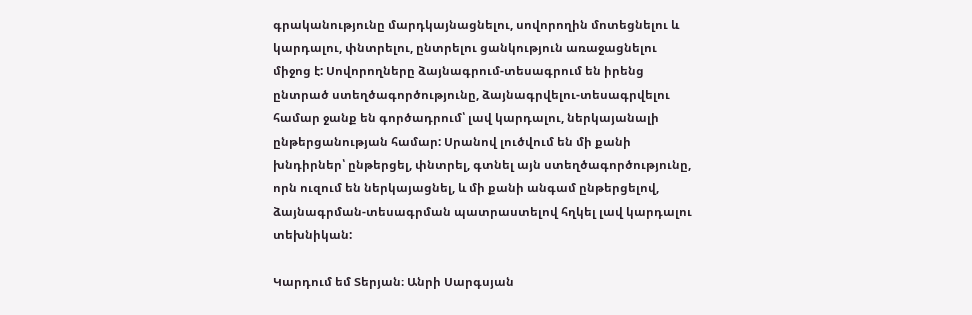գրականությունը մարդկայնացնելու, սովորողին մոտեցնելու և կարդալու, փնտրելու, ընտրելու ցանկություն առաջացնելու միջոց է: Սովորողները ձայնագրում-տեսագրում են իրենց ընտրած ստեղծագործությունը, ձայնագրվելու-տեսագրվելու համար ջանք են գործադրում՝ լավ կարդալու, ներկայանալի ընթերցանության համար: Սրանով լուծվում են մի քանի խնդիրներ՝ ընթերցել, փնտրել, գտնել այն ստեղծագործությունը, որն ուզում են ներկայացնել, և մի քանի անգամ ընթերցելով, ձայնագրման-տեսագրման պատրաստելով հղկել լավ կարդալու տեխնիկան:

Կարդում եմ Տերյան։ Անրի Սարգսյան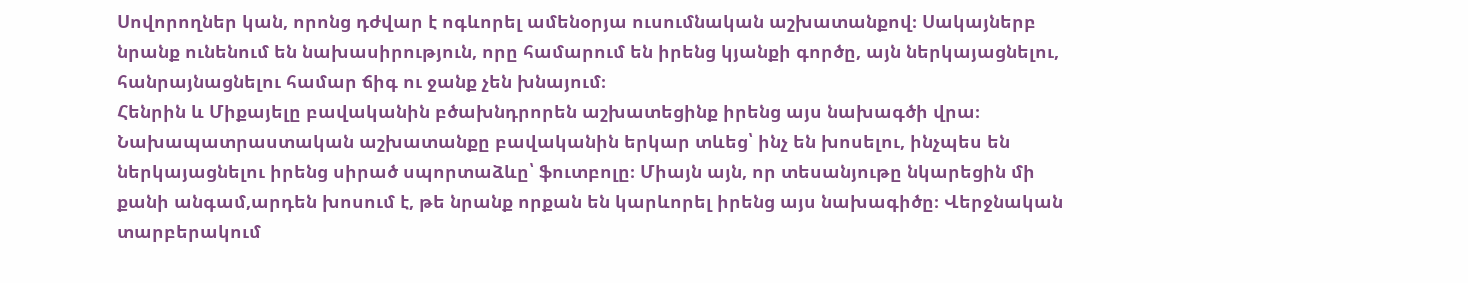Սովորողներ կան, որոնց դժվար է ոգևորել ամենօրյա ուսումնական աշխատանքով։ Սակայներբ նրանք ունենում են նախասիրություն, որը համարում են իրենց կյանքի գործը, այն ներկայացնելու, հանրայնացնելու համար ճիգ ու ջանք չեն խնայում։
Հենրին և Միքայելը բավականին բծախնդրորեն աշխատեցինք իրենց այս նախագծի վրա։ Նախապատրաստական աշխատանքը բավականին երկար տևեց՝ ինչ են խոսելու, ինչպես են ներկայացնելու իրենց սիրած սպորտաձևը՝ ֆուտբոլը։ Միայն այն, որ տեսանյութը նկարեցին մի քանի անգամ,արդեն խոսում է, թե նրանք որքան են կարևորել իրենց այս նախագիծը։ Վերջնական տարբերակում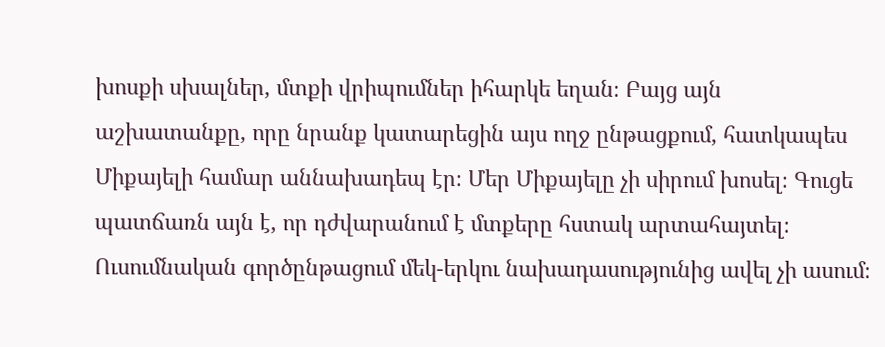խոսքի սխալներ, մտքի վրիպումներ իհարկե եղան։ Բայց այն աշխատանքը, որը նրանք կատարեցին այս ողջ ընթացքում, հատկապես Միքայելի համար աննախադեպ էր։ Մեր Միքայելը չի սիրում խոսել։ Գուցե պատճառն այն է, որ դժվարանում է մտքերը հստակ արտահայտել։ Ուսումնական գործընթացում մեկ-երկու նախադասությունից ավել չի ասում։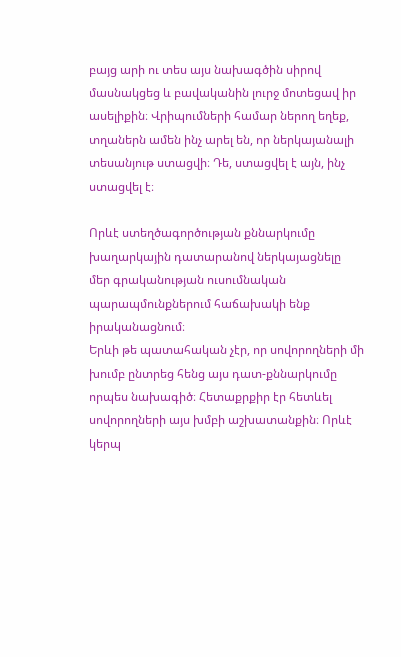բայց արի ու տես այս նախագծին սիրով մասնակցեց և բավականին լուրջ մոտեցավ իր ասելիքին։ Վրիպումների համար ներող եղեք, տղաներն ամեն ինչ արել են, որ ներկայանալի տեսանյութ ստացվի։ Դե, ստացվել է այն, ինչ ստացվել է։

Որևէ ստեղծագործության քննարկումը խաղարկային դատարանով ներկայացնելը մեր գրականության ուսումնական պարապմունքներում հաճախակի ենք իրականացնում։
Երևի թե պատահական չէր, որ սովորողների մի խումբ ընտրեց հենց այս դատ-քննարկումը որպես նախագիծ։ Հետաքրքիր էր հետևել սովորողների այս խմբի աշխատանքին։ Որևէ կերպ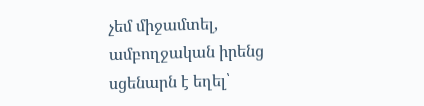չեմ միջամտել, ամբողջական իրենց սցենարն է եղել՝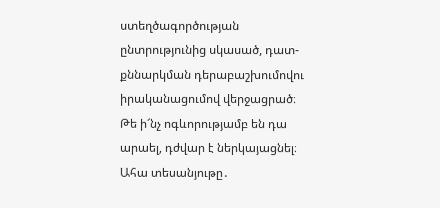ստեղծագործության ընտրությունից սկասած, դատ-քննարկման դերաբաշխումովու իրականացումով վերջացրած։ Թե ի՜նչ ոգևորությամբ են դա արաել, դժվար է ներկայացնել։
Ահա տեսանյութը․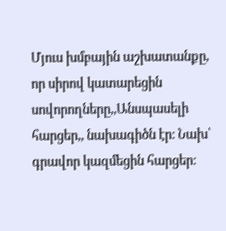Մյուս խմբային աշխատանքը, որ սիրով կատարեցին սովորողները,,Անսպասելի հարցեր,, նախագիծն էր։ Նախ՝ գրավոր կազմեցին հարցեր։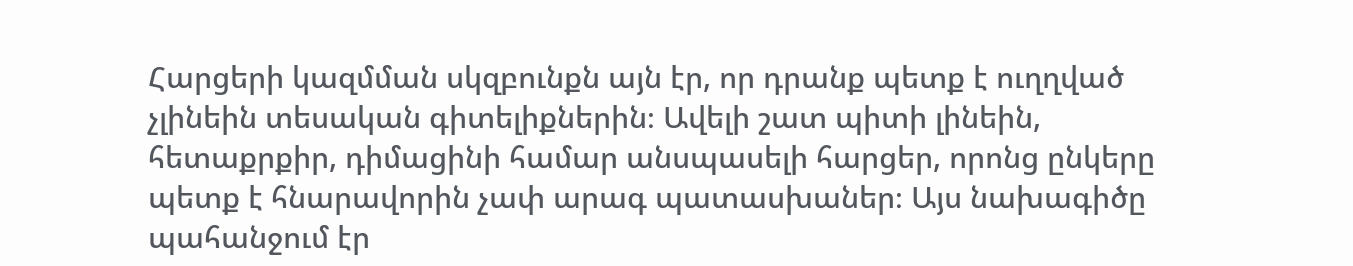Հարցերի կազմման սկզբունքն այն էր, որ դրանք պետք է ուղղված չլինեին տեսական գիտելիքներին։ Ավելի շատ պիտի լինեին, հետաքրքիր, դիմացինի համար անսպասելի հարցեր, որոնց ընկերը պետք է հնարավորին չափ արագ պատասխաներ։ Այս նախագիծը պահանջում էր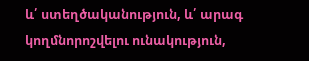և՛ ստեղծականություն, և՛ արագ կողմնորոշվելու ունակություն,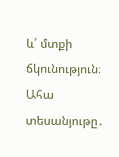և՛ մտքի ճկունություն։
Ահա տեսանյութը․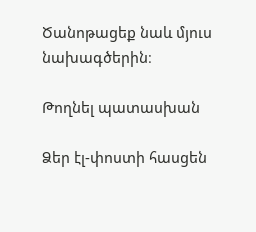Ծանոթացեք նաև մյուս նախագծերին։

Թողնել պատասխան

Ձեր էլ-փոստի հասցեն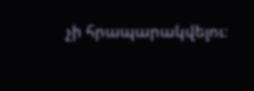չի հրապարակվելու։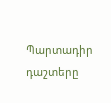Պարտադիր դաշտերը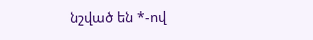նշված են *-ով